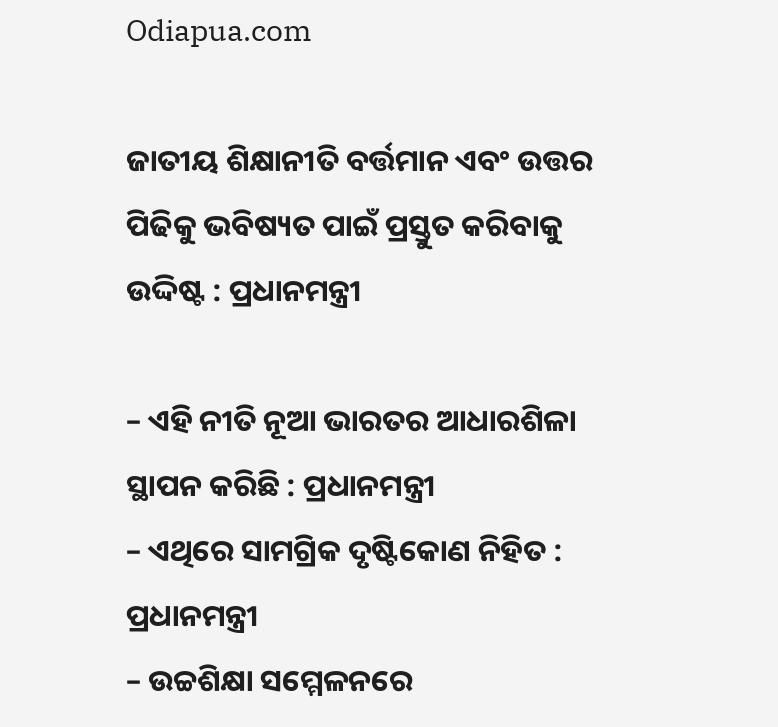Odiapua.com

ଜାତୀୟ ଶିକ୍ଷାନୀତି ବର୍ତ୍ତମାନ ଏବଂ ଉତ୍ତର ପିଢିକୁ ଭବିଷ୍ୟତ ପାଇଁ ପ୍ରସ୍ତୁତ କରିବାକୁ ଉଦ୍ଦିଷ୍ଟ : ପ୍ରଧାନମନ୍ତ୍ରୀ

– ଏହି ନୀତି ନୂଆ ଭାରତର ଆଧାରଶିଳା ସ୍ଥାପନ କରିଛି : ପ୍ରଧାନମନ୍ତ୍ରୀ
– ଏଥିରେ ସାମଗ୍ରିକ ଦୃଷ୍ଟିକୋଣ ନିହିତ : ପ୍ରଧାନମନ୍ତ୍ରୀ
– ଉଚ୍ଚଶିକ୍ଷା ସମ୍ମେଳନରେ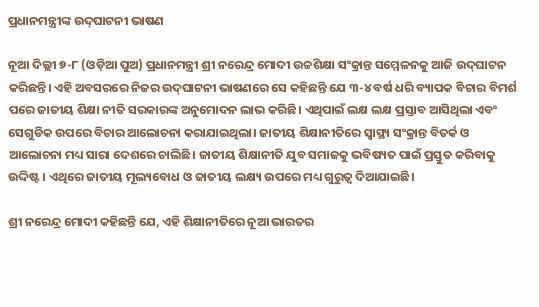ପ୍ରଧାନମନ୍ତ୍ରୀଙ୍କ ଉଦ୍‌ଘାଟନୀ ଭାଷଣ

ନୂଆ ଦିଲ୍ଲୀ ୭-୮ (ଓଡ଼ିଆ ପୁଅ) ପ୍ରଧାନମନ୍ତ୍ରୀ ଶ୍ରୀ ନରେନ୍ଦ୍ର ମୋଦୀ ଉଚ୍ଚଶିକ୍ଷା ସଂକ୍ରାନ୍ତ ସମ୍ମେଳନକୁ ଆଜି ଉଦ୍‌ଘାଟନ କରିଛନ୍ତି। ଏହି ଅବସରରେ ନିଜର ଉଦ୍‌ଘାଟନୀ ଭାଷଣରେ ସେ କହିଛନ୍ତି ଯେ ୩-୪ ବର୍ଷ ଧରି ବ୍ୟାପକ ବିଚାର ବିମର୍ଶ ପରେ ଜାତୀୟ ଶିକ୍ଷା ନୀତି ସରକାରଙ୍କ ଅନୁମୋଦନ ଲାଭ କରିଛି। ଏଥିପାଇଁ ଲକ୍ଷ ଲକ୍ଷ ପ୍ରସ୍ତାବ ଆସିଥିଲା ଏବଂ ସେଗୁଡିକ ଉପରେ ବିଚାର ଆଲୋଚନା କରାଯାଇଥିଲା। ଜାତୀୟ ଶିକ୍ଷାନୀତିରେ ସ୍ୱାସ୍ଥ୍ୟ ସଂକ୍ରାନ୍ତ ବିତର୍କ ଓ ଆଲୋଚନା ମଧ୍ୟ ସାରା ଦେଶରେ ଚାଲିଛି। ଜାତୀୟ ଶିକ୍ଷାନୀତି ଯୁବ ସମାଜକୁ ଭବିଷ୍ୟତ ପାଇଁ ପ୍ରସ୍ତୁତ କରିବାକୁ ଉଦ୍ଦିଷ୍ଟ। ଏଥିରେ ଜାତୀୟ ମୂଲ୍ୟବୋଧ ଓ ଜାତୀୟ ଲକ୍ଷ୍ୟ ଉପରେ ମଧ୍ୟ ଗୁରୁତ୍ୱ ଦିଆଯାଇଛି।

ଶ୍ରୀ ନରେନ୍ଦ୍ର ମୋଦୀ କହିଛନ୍ତି ଯେ, ଏହି ଶିକ୍ଷାନୀତିରେ ନୂଆ ଭାରତର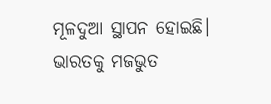ମୂଳଦୁଆ ସ୍ଥାପନ ହୋଇଛି। ଭାରତକୁ ମଜଭୁତ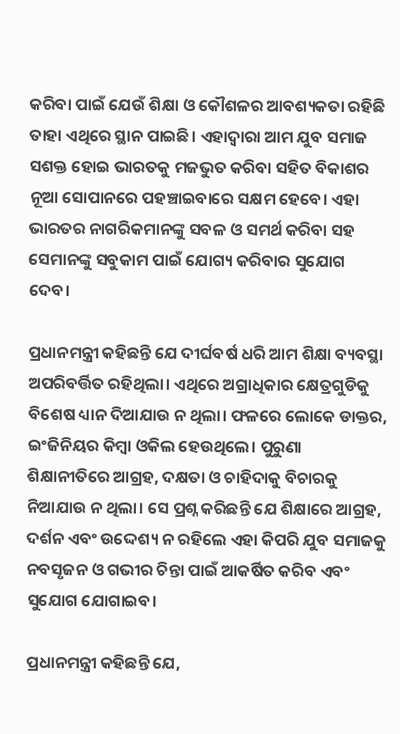କରିବା ପାଇଁ ଯେଉଁ ଶିକ୍ଷା ଓ କୌଶଳର ଆବଶ୍ୟକତା ରହିଛି ତାହା ଏଥିରେ ସ୍ଥାନ ପାଇଛି। ଏହାଦ୍ୱାରା ଆମ ଯୁବ ସମାଜ ସଶକ୍ତ ହୋଇ ଭାରତକୁ ମଜଭୁତ କରିବା ସହିତ ବିକାଶର ନୂଆ ସୋପାନରେ ପହଞ୍ଚାଇବାରେ ସକ୍ଷମ ହେବେ। ଏହା ଭାରତର ନାଗରିକମାନଙ୍କୁ ସବଳ ଓ ସମର୍ଥ କରିବା ସହ ସେମାନଙ୍କୁ ସବୁକାମ ପାଇଁ ଯୋଗ୍ୟ କରିବାର ସୁଯୋଗ ଦେବ।

ପ୍ରଧାନମନ୍ତ୍ରୀ କହିଛନ୍ତି ଯେ ଦୀର୍ଘବର୍ଷ ଧରି ଆମ ଶିକ୍ଷା ବ୍ୟବସ୍ଥା ଅପରିବର୍ତ୍ତିତ ରହିଥିଲା। ଏଥିରେ ଅଗ୍ରାଧିକାର କ୍ଷେତ୍ରଗୁଡିକୁ ବିଶେଷ ଧ୍ୟାନ ଦିଆଯାଉ ନ ଥିଲା। ଫଳରେ ଲୋକେ ଡାକ୍ତର, ଇଂଜିନିୟର କିମ୍ବା ଓକିଲ ହେଉଥିଲେ। ପୁରୁଣା ଶିକ୍ଷାନୀତିରେ ଆଗ୍ରହ, ଦକ୍ଷତା ଓ ଚାହିଦାକୁ ବିଚାରକୁ ନିଆଯାଉ ନ ଥିଲା। ସେ ପ୍ରଶ୍ନ କରିଛନ୍ତି ଯେ ଶିକ୍ଷାରେ ଆଗ୍ରହ, ଦର୍ଶନ ଏବଂ ଉଦ୍ଦେଶ୍ୟ ନ ରହିଲେ ଏହା କିପରି ଯୁବ ସମାଜକୁ ନବସୃଜନ ଓ ଗଭୀର ଚିନ୍ତା ପାଇଁ ଆକର୍ଷିତ କରିବ ଏବଂ ସୁଯୋଗ ଯୋଗାଇବ।

ପ୍ରଧାନମନ୍ତ୍ରୀ କହିଛନ୍ତି ଯେ,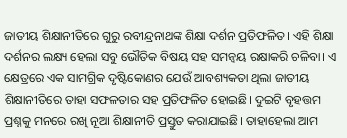ଜାତୀୟ ଶିକ୍ଷାନୀତିରେ ଗୁରୁ ରବୀନ୍ଦ୍ରନାଥଙ୍କ ଶିକ୍ଷା ଦର୍ଶନ ପ୍ରତିଫଳିତ। ଏହି ଶିକ୍ଷା ଦର୍ଶନର ଲକ୍ଷ୍ୟ ହେଲା ସବୁ ଭୌତିକ ବିଷୟ ସହ ସମନ୍ୱୟ ରକ୍ଷାକରି ଚଳିବା। ଏ କ୍ଷେତ୍ରରେ ଏକ ସାମଗ୍ରିକ ଦୃଷ୍ଟିକୋଣର ଯେଉଁ ଆବଶ୍ୟକତା ଥିଲା ଜାତୀୟ ଶିକ୍ଷାନୀତିରେ ତାହା ସଫଳତାର ସହ ପ୍ରତିଫଳିତ ହୋଇଛି। ଦୁଇଟି ବୃହତ୍ତମ ପ୍ରଶ୍ନକୁ ମନରେ ରଖି ନୂଆ ଶିକ୍ଷାନୀତି ପ୍ରସ୍ତୁତ କରାଯାଇଛି। ତାହାହେଲା ଆମ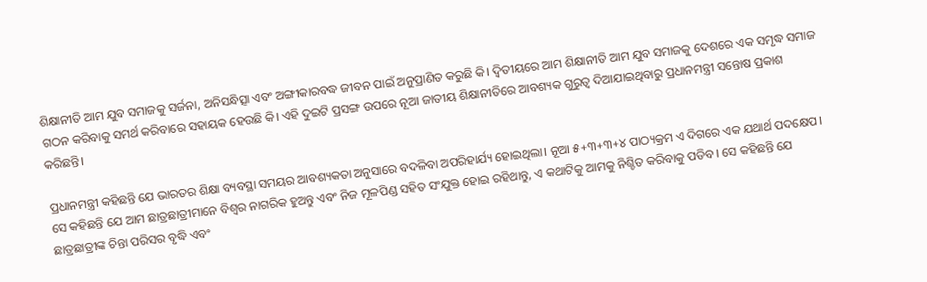ଶିକ୍ଷାନୀତି ଆମ ଯୁବ ସମାଜକୁ ସର୍ଜନା, ଅନିସନ୍ଧିତ୍ସା ଏବଂ ଅଙ୍ଗୀକାରବଦ୍ଧ ଜୀବନ ପାଇଁ ଅନୁପ୍ରାଣିତ କରୁଛି କି। ଦ୍ୱିତୀୟରେ ଆମ ଶିକ୍ଷାନୀତି ଆମ ଯୁବ ସମାଜକୁ ଦେଶରେ ଏକ ସମୃଦ୍ଧ ସମାଜ ଗଠନ କରିବାକୁ ସମର୍ଥ କରିବାରେ ସହାୟକ ହେଉଛି କି। ଏହି ଦୁଇଟି ପ୍ରସଙ୍ଗ ଉପରେ ନୂଆ ଜାତୀୟ ଶିକ୍ଷାନୀତିରେ ଆବଶ୍ୟକ ଗୁରୁତ୍ୱ ଦିଆଯାଇଥିବାରୁ ପ୍ରଧାନମନ୍ତ୍ରୀ ସନ୍ତୋଷ ପ୍ରକାଶ କରିଛନ୍ତି।

ପ୍ରଧାନମନ୍ତ୍ରୀ କହିଛନ୍ତି ଯେ ଭାରତର ଶିକ୍ଷା ବ୍ୟବସ୍ଥା ସମୟର ଆବଶ୍ୟକତା ଅନୁସାରେ ବଦଳିବା ଅପରିହାର୍ଯ୍ୟ ହୋଇଥିଲା। ନୂଆ ୫+୩+୩+୪ ପାଠ୍ୟକ୍ରମ ଏ ଦିଗରେ ଏକ ଯଥାର୍ଥ ପଦକ୍ଷେପ। ସେ କହିଛନ୍ତି ଯେ ଆମ ଛାତ୍ରଛାତ୍ରୀମାନେ ବିଶ୍ୱର ନାଗରିକ ହୁଅନ୍ତୁ ଏବଂ ନିଜ ମୂଳପିଣ୍ଡ ସହିତ ସଂଯୁକ୍ତ ହୋଇ ରହିଥାନ୍ତୁ, ଏ କଥାଟିକୁ ଆମକୁ ନିଶ୍ଚିତ କରିବାକୁ ପଡିବ। ସେ କହିଛନ୍ତି ଯେ ଛାତ୍ରଛାତ୍ରୀଙ୍କ ଚିନ୍ତା ପରିସର ବୃଦ୍ଧି ଏବଂ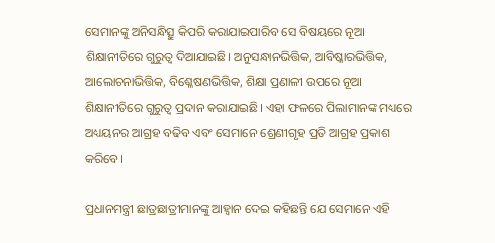ସେମାନଙ୍କୁ ଅନିସନ୍ଧିତ୍ସୁ କିପରି କରାଯାଇପାରିବ ସେ ବିଷୟରେ ନୂଆ ଶିକ୍ଷାନୀତିରେ ଗୁରୁତ୍ୱ ଦିଆଯାଇଛି। ଅନୁସନ୍ଧାନଭିତ୍ତିକ, ଆବିଷ୍କାରଭିତ୍ତିକ, ଆଲୋଚନାଭିତ୍ତିକ, ବିଶ୍ଳେଷଣଭିତ୍ତିକ, ଶିକ୍ଷା ପ୍ରଣାଳୀ ଉପରେ ନୂଆ ଶିକ୍ଷାନୀତିରେ ଗୁରୁତ୍ୱ ପ୍ରଦାନ କରାଯାଇଛି। ଏହା ଫଳରେ ପିଲାମାନଙ୍କ ମଧ୍ୟରେ ଅଧ୍ୟୟନର ଆଗ୍ରହ ବଢିବ ଏବଂ ସେମାନେ ଶ୍ରେଣୀଗୃହ ପ୍ରତି ଆଗ୍ରହ ପ୍ରକାଶ କରିବେ।

ପ୍ରଧାନମନ୍ତ୍ରୀ ଛାତ୍ରଛାତ୍ରୀମାନଙ୍କୁ ଆହ୍ୱାନ ଦେଇ କହିଛନ୍ତି ଯେ ସେମାନେ ଏହି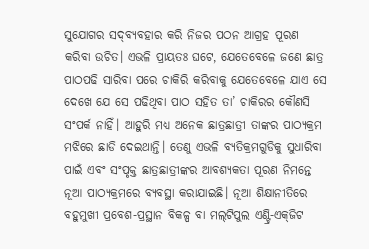ସୁଯୋଗର ସଦ୍‌ବ୍ୟବହାର କରି ନିଜର ପଠନ ଆଗ୍ରହ ପୂରଣ କରିବା ଉଚିତ। ଏଭଳି ପ୍ରାୟତଃ ଘଟେ, ଯେତେବେଳେ ଜଣେ ଛାତ୍ର ପାଠପଢି ସାରିବା ପରେ ଚାକିରି କରିବାକୁ ଯେତେବେଳେ ଯାଏ ସେ ଦେଖେ ଯେ ସେ ପଢିଥିବା ପାଠ ସହିତ ତା’ ଚାକିରର କୌଣସି ସଂପର୍କ ନାହିଁ। ଆହୁରି ମଧ୍ୟ ଅନେକ ଛାତ୍ରଛାତ୍ରୀ ତାଙ୍କର ପାଠ୍ୟକ୍ରମ ମଝିରେ ଛାଡି ଦେଇଥାନ୍ତି। ତେଣୁ ଏଭଳି ବ୍ୟତିକ୍ରମଗୁଡିକୁ ସୁଧାରିବା ପାଇଁ ଏବଂ ସଂପୃକ୍ତ ଛାତ୍ରଛାତ୍ରୀଙ୍କର ଆବଶ୍ୟକତା ପୂରଣ ନିମନ୍ତେ ନୂଆ ପାଠ୍ୟକ୍ରମରେ ବ୍ୟବସ୍ଥା କରାଯାଇଛି। ନୂଆ ଶିକ୍ଷାନୀତିରେ ବହୁମୁଖୀ ପ୍ରବେଶ-ପ୍ରସ୍ଥାନ ବିକଳ୍ପ ବା ମଲ୍‌ଟିପୁଲ ଏଣ୍ଟ୍ରି-ଏକ୍‌ଜିଟ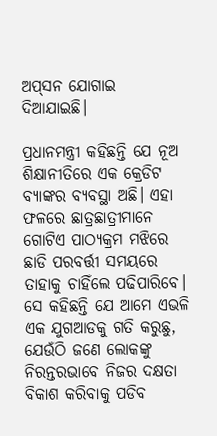ଅପ୍‌ସନ ଯୋଗାଇ ଦିଆଯାଇଛି।

ପ୍ରଧାନମନ୍ତ୍ରୀ କହିଛନ୍ତି ଯେ ନୂଅ ଶିକ୍ଷାନୀତିରେ ଏକ କ୍ରେଡିଟ ବ୍ୟାଙ୍କର ବ୍ୟବସ୍ଥା ଅଛି। ଏହା ଫଳରେ ଛାତ୍ରଛାତ୍ରୀମାନେ ଗୋଟିଏ ପାଠ୍ୟକ୍ରମ ମଝିରେ ଛାଡି ପରବର୍ତ୍ତୀ ସମୟରେ ତାହାକୁ ଚାହିଁଲେ ପଢିପାରିବେ। ସେ କହିଛନ୍ତି ଯେ ଆମେ ଏଭଳି ଏକ ଯୁଗଆଡକୁ ଗତି କରୁଛୁ, ଯେଉଁଠି ଜଣେ ଲୋକଙ୍କୁ ନିରନ୍ତରଭାବେ ନିଜର ଦକ୍ଷତା ବିକାଶ କରିବାକୁ ପଡିବ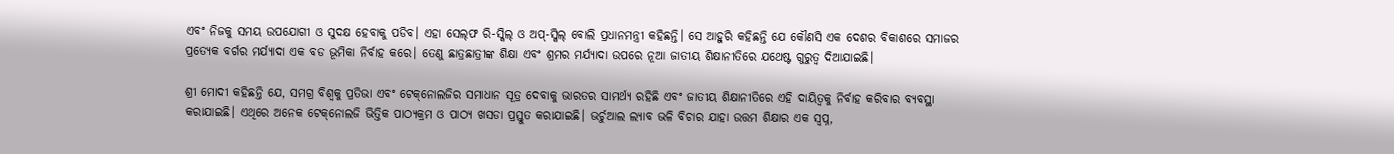ଏବଂ ନିଜକୁ ସମୟ ଉପଯୋଗୀ ଓ ସୁଦକ୍ଷ ହେବାକୁ ପଡିବ। ଏହା ସେଲ୍‌ଫ ରି-ସ୍କିଲ୍‌ ଓ ଅପ୍‌-ସ୍କିଲ୍‌ ବୋଲି ପ୍ରଧାନମନ୍ତ୍ରୀ କହିଛନ୍ତି। ସେ ଆହୁରି କହିଛନ୍ତି ଯେ କୌଣସି ଏକ ଦେଶର ବିକାଶରେ ସମାଜର ପ୍ରତ୍ୟେକ ବର୍ଗର ମର୍ଯ୍ୟାଦା ଏକ ବଡ ଭୂମିକା ନିର୍ବାହ କରେ। ତେଣୁ ଛାତ୍ରଛାତ୍ରୀଙ୍କ ଶିକ୍ଷା ଏବଂ ଶ୍ରମର ମର୍ଯ୍ୟାଦା ଉପରେ ନୂଆ ଜାତୀୟ ଶିକ୍ଷାନୀତିରେ ଯଥେଷ୍ଟ ଗୁରୁତ୍ୱ ଦିଆଯାଇଛି।

ଶ୍ରୀ ମୋଦୀ କହିଛନ୍ତି ଯେ, ସମଗ୍ର ବିଶ୍ୱକୁ ପ୍ରତିଭା ଏବଂ ଟେକ୍‌ନୋଲଜିର ସମାଧାନ ସୂତ୍ର ଦେବାକୁ ଭାରତର ସାମର୍ଥ୍ୟ ରହିଛି ଏବଂ ଜାତୀୟ ଶିକ୍ଷାନୀତିରେ ଏହି ଦାୟିତ୍ୱକୁ ନିର୍ବାହ କରିବାର ବ୍ୟବସ୍ଥା କରାଯାଇଛି। ଏଥିରେ ଅନେକ ଟେକ୍‌ନୋଲଜି ଭିତ୍ତିକ ପାଠ୍ୟକ୍ରମ ଓ ପାଠ୍ୟ ଖସଡା ପ୍ରସ୍ତୁତ କରାଯାଇଛି। ଭର୍ଚୁଆଲ ଲ୍ୟାବ ଭଳି ବିଚାର ଯାହା ଉତ୍ତମ ଶିକ୍ଷାର ଏକ ସ୍ୱପ୍ନ,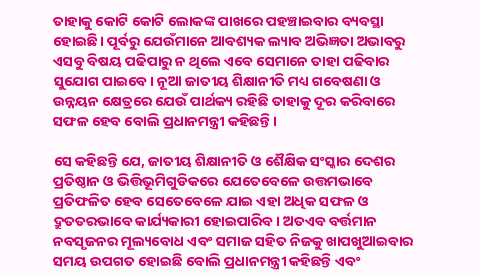ତାହାକୁ କୋଟି କୋଟି ଲୋକଙ୍କ ପାଖରେ ପହଞ୍ଚାଇବାର ବ୍ୟବସ୍ଥା ହୋଇଛି। ପୂର୍ବରୁ ଯେଉଁମାନେ ଆବଶ୍ୟକ ଲ୍ୟାବ ଅଭିଜ୍ଞତା ଅଭାବରୁ ଏସବୁ ବିଷୟ ପଢିପାରୁ ନ ଥିଲେ ଏବେ ସେମାନେ ତାହା ପଢିବାର ସୁଯୋଗ ପାଇବେ। ନୂଆ ଜାତୀୟ ଶିକ୍ଷାନୀତି ମଧ୍ୟ ଗବେଷଣା ଓ ଉନ୍ନୟନ କ୍ଷେତ୍ରରେ ଯେଉଁ ପାର୍ଥକ୍ୟ ରହିଛି ତାହାକୁ ଦୂର କରିବାରେ ସଫଳ ହେବ ବୋଲି ପ୍ରଧାନମନ୍ତ୍ରୀ କହିଛନ୍ତି।

ସେ କହିଛନ୍ତି ଯେ, ଜାତୀୟ ଶିକ୍ଷାନୀତି ଓ ଶୈକ୍ଷିକ ସଂସ୍କାର ଦେଶର ପ୍ରତିଷ୍ଠାନ ଓ ଭିତ୍ତିଭୂମିଗୁଡିକରେ ଯେତେବେଳେ ଉତ୍ତମଭାବେ ପ୍ରତିଫଳିତ ହେବ ସେତେବେଳେ ଯାଇ ଏହା ଅଧିକ ସଫଳ ଓ ଦ୍ରୁତତରଭାବେ କାର୍ଯ୍ୟକାରୀ ହୋଇପାରିବ। ଅତଏବ ବର୍ତ୍ତମାନ ନବସୃଜନର ମୂଲ୍ୟବୋଧ ଏବଂ ସମାଜ ସହିତ ନିଜକୁ ଖାପଖୁଆଇବାର ସମୟ ଉପଗତ ହୋଇଛି ବୋଲି ପ୍ରଧାନମନ୍ତ୍ରୀ କହିଛନ୍ତି ଏବଂ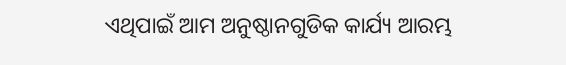ଏଥିପାଇଁ ଆମ ଅନୁଷ୍ଠାନଗୁଡିକ କାର୍ଯ୍ୟ ଆରମ୍ଭ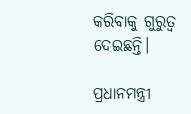କରିବାକୁ ଗୁରୁତ୍ୱ ଦେଇଛନ୍ତି।

ପ୍ରଧାନମନ୍ତ୍ରୀ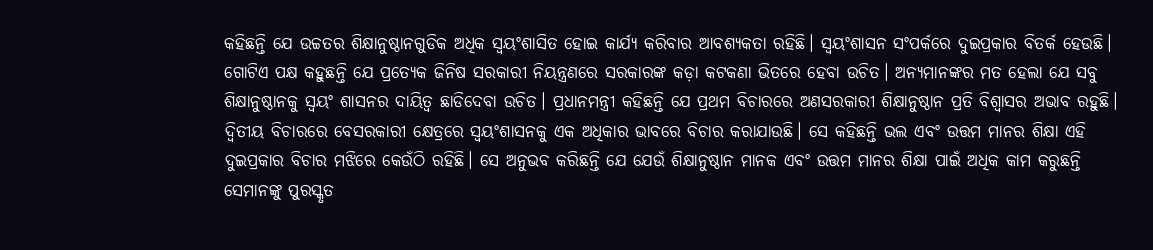କହିଛନ୍ତି ଯେ ଉଚ୍ଚତର ଶିକ୍ଷାନୁଷ୍ଠାନଗୁଡିକ ଅଧିକ ସ୍ୱୟଂଶାସିତ ହୋଇ କାର୍ଯ୍ୟ କରିବାର ଆବଶ୍ୟକତା ରହିଛି। ସ୍ୱୟଂଶାସନ ସଂପର୍କରେ ଦୁଇପ୍ରକାର ବିତର୍କ ହେଉଛି। ଗୋଟିଏ ପକ୍ଷ କହୁଛନ୍ତି ଯେ ପ୍ରତ୍ୟେକ ଜିନିଷ ସରକାରୀ ନିୟନ୍ତ୍ରଣରେ ସରକାରଙ୍କ କଡ଼ା କଟକଣା ଭିତରେ ହେବା ଉଚିତ। ଅନ୍ୟମାନଙ୍କର ମତ ହେଲା ଯେ ସବୁ ଶିକ୍ଷାନୁଷ୍ଠାନକୁ ସ୍ୱୟଂ ଶାସନର ଦାୟିତ୍ୱ ଛାଡିଦେବା ଉଚିତ। ପ୍ରଧାନମନ୍ତ୍ରୀ କହିଛନ୍ତି ଯେ ପ୍ରଥମ ବିଚାରରେ ଅଣସରକାରୀ ଶିକ୍ଷାନୁଷ୍ଠାନ ପ୍ରତି ବିଶ୍ୱାସର ଅଭାବ ରହୁଛି। ଦ୍ୱିତୀୟ ବିଚାରରେ ବେସରକାରୀ କ୍ଷେତ୍ରରେ ସ୍ୱୟଂଶାସନକୁ ଏକ ଅଧିକାର ଭାବରେ ବିଚାର କରାଯାଉଛି। ସେ କହିଛନ୍ତି ଭଲ ଏବଂ ଉତ୍ତମ ମାନର ଶିକ୍ଷା ଏହି ଦୁଇପ୍ରକାର ବିଚାର ମଝିରେ କେଉଁଠି ରହିଛି। ସେ ଅନୁଭବ କରିଛନ୍ତି ଯେ ଯେଉଁ ଶିକ୍ଷାନୁଷ୍ଠାନ ମାନକ ଏବଂ ଉତ୍ତମ ମାନର ଶିକ୍ଷା ପାଇଁ ଅଧିକ କାମ କରୁଛନ୍ତି ସେମାନଙ୍କୁ ପୁରସ୍କୃତ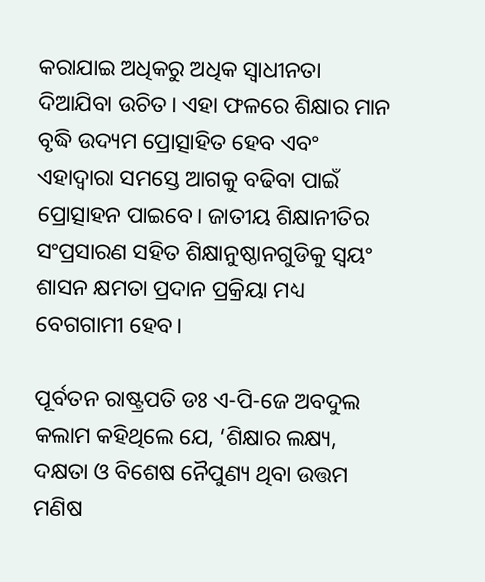କରାଯାଇ ଅଧିକରୁ ଅଧିକ ସ୍ୱାଧୀନତା ଦିଆଯିବା ଉଚିତ। ଏହା ଫଳରେ ଶିକ୍ଷାର ମାନ ବୃଦ୍ଧି ଉଦ୍ୟମ ପ୍ରୋତ୍ସାହିତ ହେବ ଏବଂ ଏହାଦ୍ୱାରା ସମସ୍ତେ ଆଗକୁ ବଢିବା ପାଇଁ ପ୍ରୋତ୍ସାହନ ପାଇବେ। ଜାତୀୟ ଶିକ୍ଷାନୀତିର ସଂପ୍ରସାରଣ ସହିତ ଶିକ୍ଷାନୁଷ୍ଠାନଗୁଡିକୁ ସ୍ୱୟଂ ଶାସନ କ୍ଷମତା ପ୍ରଦାନ ପ୍ରକ୍ରିୟା ମଧ୍ୟ ବେଗଗାମୀ ହେବ।

ପୂର୍ବତନ ରାଷ୍ଟ୍ରପତି ଡଃ ଏ-ପି-ଜେ ଅବଦୁଲ କଲାମ କହିଥିଲେ ଯେ, ‘ଶିକ୍ଷାର ଲକ୍ଷ୍ୟ, ଦକ୍ଷତା ଓ ବିଶେଷ ନୈପୁଣ୍ୟ ଥିବା ଉତ୍ତମ ମଣିଷ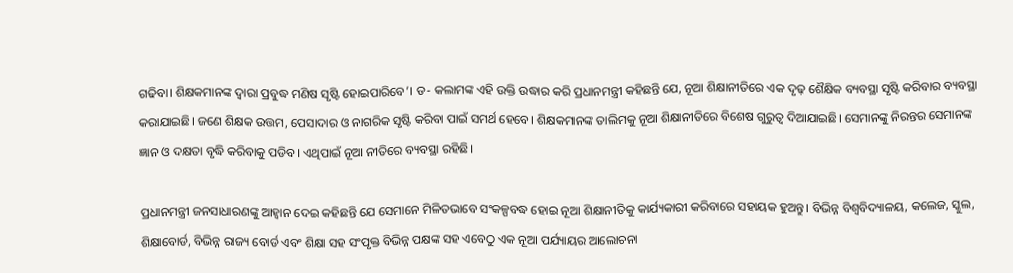ଗଢିବା। ଶିକ୍ଷକମାନଙ୍କ ଦ୍ୱାରା ପ୍ରବୁଦ୍ଧ ମଣିଷ ସୃଷ୍ଟି ହୋଇପାରିବେ’। ଡ- କଲାମଙ୍କ ଏହି ଉକ୍ତି ଉଦ୍ଧାର କରି ପ୍ରଧାନମନ୍ତ୍ରୀ କହିଛନ୍ତି ଯେ, ନୂଆ ଶିକ୍ଷାନୀତିରେ ଏକ ଦୃଢ଼ ଶୈକ୍ଷିକ ବ୍ୟବସ୍ଥା ସୃଷ୍ଟି କରିବାର ବ୍ୟବସ୍ଥା କରାଯାଇଛି। ଜଣେ ଶିକ୍ଷକ ଉତ୍ତମ, ପେସାଦାର ଓ ନାଗରିକ ସୃଷ୍ଟି କରିବା ପାଇଁ ସମର୍ଥ ହେବେ। ଶିକ୍ଷକମାନଙ୍କ ତାଲିମକୁ ନୂଆ ଶିକ୍ଷାନୀତିରେ ବିଶେଷ ଗୁରୁତ୍ୱ ଦିଆଯାଇଛି। ସେମାନଙ୍କୁ ନିରନ୍ତର ସେମାନଙ୍କ ଜ୍ଞାନ ଓ ଦକ୍ଷତା ବୃଦ୍ଧି କରିବାକୁ ପଡିବ। ଏଥିପାଇଁ ନୂଆ ନୀତିରେ ବ୍ୟବସ୍ଥା ରହିଛି।

ପ୍ରଧାନମନ୍ତ୍ରୀ ଜନସାଧାରଣଙ୍କୁ ଆହ୍ୱାନ ଦେଇ କହିଛନ୍ତି ଯେ ସେମାନେ ମିଳିତଭାବେ ସଂକଳ୍ପବଦ୍ଧ ହୋଇ ନୂଆ ଶିକ୍ଷାନୀତିକୁ କାର୍ଯ୍ୟକାରୀ କରିବାରେ ସହାୟକ ହୁଅନ୍ତୁ। ବିଭିନ୍ନ ବିଶ୍ୱବିଦ୍ୟାଳୟ, କଲେଜ, ସ୍କୁଲ, ଶିକ୍ଷାବୋର୍ଡ, ବିଭିନ୍ନ ରାଜ୍ୟ ବୋର୍ଡ ଏବଂ ଶିକ୍ଷା ସହ ସଂପୃକ୍ତ ବିଭିନ୍ନ ପକ୍ଷଙ୍କ ସହ ଏବେଠୁ ଏକ ନୂଆ ପର୍ଯ୍ୟାୟର ଆଲୋଚନା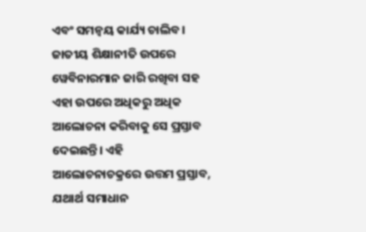ଏବଂ ସମନ୍ୱୟ କାର୍ଯ୍ୟ ଚାଲିବ। ଜାତୀୟ ଶିକ୍ଷାନୀତି ଉପରେ ୱେବିନାରମାନ ଜାରି ରଖିବା ସହ ଏହା ଉପରେ ଅଧିକରୁ ଅଧିକ ଆଲୋଚନା କରିବାକୁ ସେ ପ୍ରସ୍ତାବ ଦେଇଛନ୍ତି। ଏହି ଆଲୋଚନାଚକ୍ରରେ ଉତ୍ତମ ପ୍ରସ୍ତାବ, ଯଥାର୍ଥ ସମାଧାନ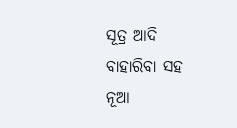ସୂତ୍ର ଆଦି ବାହାରିବା ସହ ନୂଆ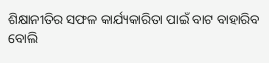ଶିକ୍ଷାନୀତିର ସଫଳ କାର୍ଯ୍ୟକାରିତା ପାଇଁ ବାଟ ବାହାରିବ ବୋଲି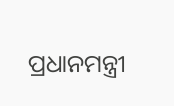ପ୍ରଧାନମନ୍ତ୍ରୀ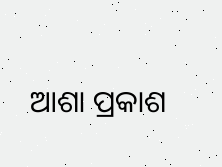ଆଶା ପ୍ରକାଶ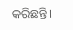କରିଛନ୍ତି।